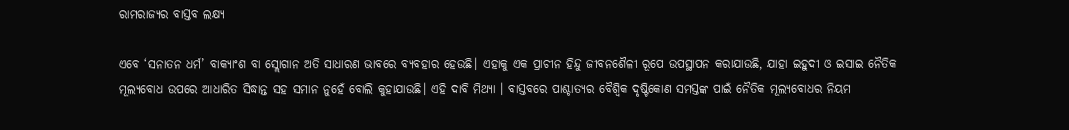ରାମରାଜ୍ୟର ବାସ୍ତବ ଲକ୍ଷ୍ୟ

ଏବେ ‘ସନାତନ ଧର୍ମ’ ବାକ୍ୟାଂଶ ବା ସ୍ଲୋଗାନ ଅତି ସାଧାରଣ ଭାବରେ ବ୍ୟବହାର ହେଉଛି। ଏହାକୁ ଏକ ପ୍ରାଚୀନ ହିନ୍ଦୁ ଜୀବନଶୈଳୀ ରୂପେ ଉପସ୍ଥାପନ କରାଯାଉଛି, ଯାହା ଇହୁଦୀ ଓ ଇସାଇ ନୈତିକ ମୂଲ୍ୟବୋଧ ଉପରେ ଆଧାରିତ ସିଦ୍ଧାନ୍ତ ସହ ସମାନ ନୁହେଁ ବୋଲି କୁହାଯାଉଛି। ଏହି ଦାବି ମିଥ୍ୟା । ବାସ୍ତବରେ ପାଶ୍ଚାତ୍ୟର ବୈଶ୍ୱିକ ଦୃଷ୍ଟିକୋଣ ସମସ୍ତଙ୍କ ପାଇଁ ନୈତିକ ମୂଲ୍ୟବୋଧର ନିୟମ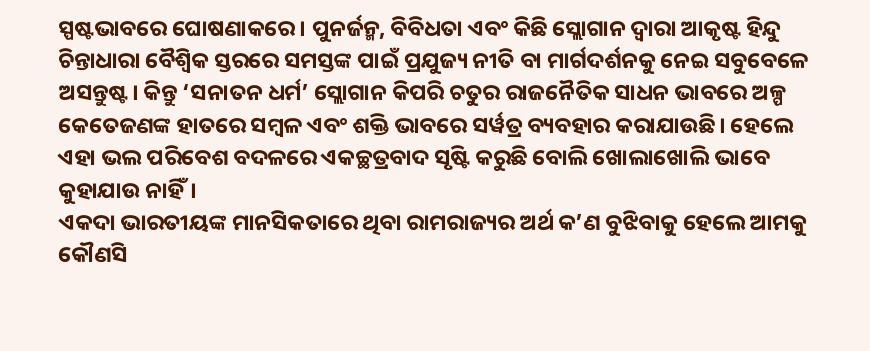ସ୍ପଷ୍ଟଭାବରେ ଘୋଷଣାକରେ। ପୁନର୍ଜନ୍ମ, ବିବିଧତା ଏବଂ କିଛି ସ୍ଲୋଗାନ ଦ୍ୱାରା ଆକୃଷ୍ଟ ହିନ୍ଦୁ ଚିନ୍ତାଧାରା ବୈଶ୍ୱିକ ସ୍ତରରେ ସମସ୍ତଙ୍କ ପାଇଁ ପ୍ରଯୁଜ୍ୟ ନୀତି ବା ମାର୍ଗଦର୍ଶନକୁ ନେଇ ସବୁବେଳେ ଅସନ୍ତୁଷ୍ଟ। କିନ୍ତୁ ‘ସନାତନ ଧର୍ମ’ ସ୍ଲୋଗାନ କିପରି ଚତୁର ରାଜନୈତିକ ସାଧନ ଭାବରେ ଅଳ୍ପ କେତେଜଣଙ୍କ ହାତରେ ସମ୍ୱଳ ଏବଂ ଶକ୍ତି ଭାବରେ ସର୍ୱତ୍ର ବ୍ୟବହାର କରାଯାଉଛି। ହେଲେ ଏହା ଭଲ ପରିବେଶ ବଦଳରେ ଏକଚ୍ଛତ୍ରବାଦ ସୃଷ୍ଟି କରୁଛି ବୋଲି ଖୋଲାଖୋଲି ଭାବେ କୁହାଯାଉ ନାହିଁ।
ଏକଦା ଭାରତୀୟଙ୍କ ମାନସିକତାରେ ଥିବା ରାମରାଜ୍ୟର ଅର୍ଥ କ’ଣ ବୁଝିବାକୁ ହେଲେ ଆମକୁ କୌଣସି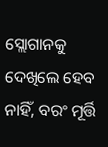ସ୍ଲୋଗାନକୁ ଦେଖିଲେ ହେବ ନାହିଁ, ବରଂ ମୂର୍ତ୍ତି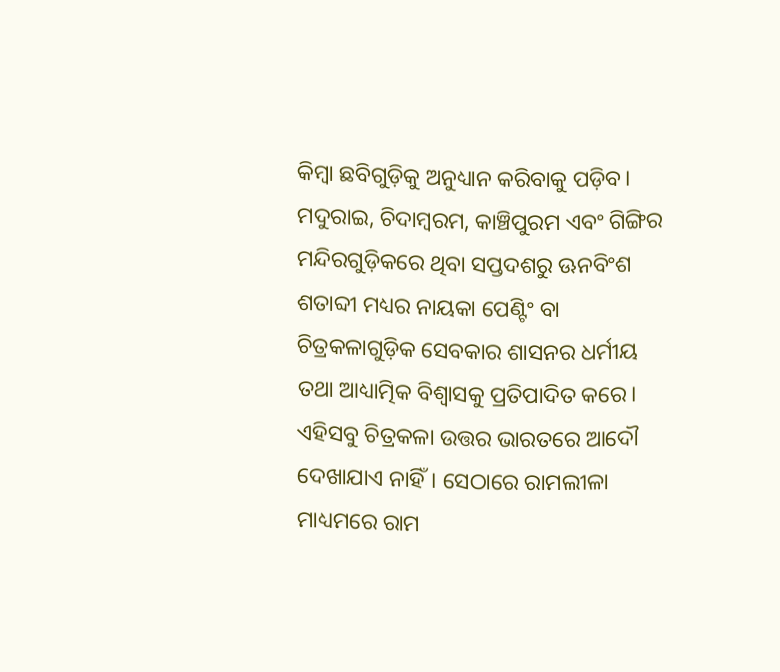କିମ୍ୱା ଛବିଗୁଡ଼ିକୁ ଅନୁଧ୍ୟାନ କରିବାକୁ ପଡ଼ିବ। ମଦୁରାଇ, ଚିଦାମ୍ୱରମ, କାଞ୍ଚିପୁରମ ଏବଂ ଗିଙ୍ଗିର ମନ୍ଦିରଗୁଡ଼ିକରେ ଥିବା ସପ୍ତଦଶରୁ ଊନବିଂଶ ଶତାବ୍ଦୀ ମଧ୍ୟର ନାୟକା ପେଣ୍ଟିଂ ବା ଚିତ୍ରକଳାଗୁଡ଼ିକ ସେବକାର ଶାସନର ଧର୍ମୀୟ ତଥା ଆଧ୍ୟାତ୍ମିକ ବିଶ୍ୱାସକୁ ପ୍ରତିପାଦିତ କରେ। ଏହିସବୁ ଚିତ୍ରକଳା ଉତ୍ତର ଭାରତରେ ଆଦୌ ଦେଖାଯାଏ ନାହିଁ। ସେଠାରେ ରାମଲୀଳା ମାଧ୍ୟମରେ ରାମ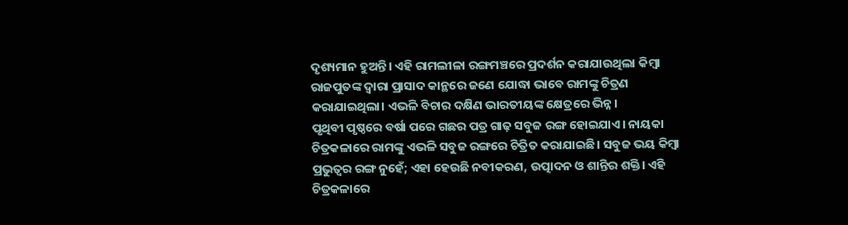ଦୃଶ୍ୟମାନ ହୁଅନ୍ତି। ଏହି ରାମଲୀଳା ରଙ୍ଗମଞ୍ଚରେ ପ୍ରଦର୍ଶନ କରାଯାଉଥିଲା କିମ୍ୱା ରାଜପୁତଙ୍କ ଦ୍ୱାରା ପ୍ରାସାଦ କାନ୍ଥରେ ଜଣେ ଯୋଦ୍ଧା ଭାବେ ରାମଙ୍କୁ ଚିତ୍ରଣ କରାଯାଇଥିଲା। ଏଭଳି ବିଚାର ଦକ୍ଷିଣ ଭାରତୀୟଙ୍କ କ୍ଷେତ୍ରରେ ଭିନ୍ନ।
ପୃଥିବୀ ପୃଷ୍ଠରେ ବର୍ଷା ପରେ ଗଛର ପତ୍ର ଗାଢ଼ ସବୁଜ ରଙ୍ଗ ହୋଇଯାଏ। ନାୟକା ଚିତ୍ରକଳାରେ ରାମଙ୍କୁ ଏଭଳି ସବୁଜ ରଙ୍ଗରେ ଚିତ୍ରିତ କରାଯାଇଛି। ସବୁଜ ଭୟ କିମ୍ୱା ପ୍ରଭୁତ୍ୱର ରଙ୍ଗ ନୁହେଁ; ଏହା ହେଉଛି ନବୀକରଣ, ଉତ୍ପାଦନ ଓ ଶାନ୍ତିର ଶକ୍ତି। ଏହି ଚିତ୍ରକଳାରେ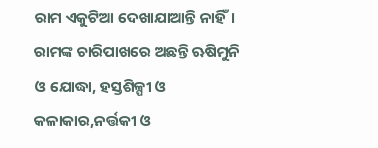ରାମ ଏକୁଟିଆ ଦେଖାଯାଆନ୍ତି ନାହିଁ। ରାମଙ୍କ ଚାରିପାଖରେ ଅଛନ୍ତି ଋଷିମୁନି ଓ ଯୋଦ୍ଧା, ହସ୍ତଶିଳ୍ପୀ ଓ କଳାକାର,ନର୍ତ୍ତକୀ ଓ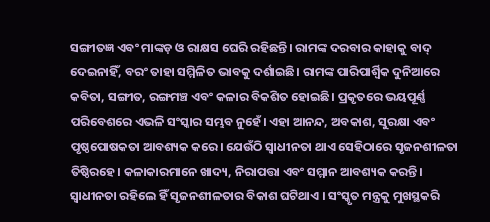ସଙ୍ଗୀତଜ୍ଞ ଏବଂ ମାଙ୍କଡ଼ ଓ ରାକ୍ଷସ ଘେରି ରହିଛନ୍ତି। ରାମଙ୍କ ଦରବାର କାହାକୁ ବାଦ୍‌ ଦେଇନାହିଁ, ବରଂ ତାହା ସମ୍ମିଳିତ ଭାବକୁ ଦର୍ଶାଇଛି। ରାମଙ୍କ ପାରିପାର୍ଶ୍ୱିକ ଦୁନିଆରେ କବିତା, ସଙ୍ଗୀତ, ରଙ୍ଗମଞ୍ଚ ଏବଂ କଳାର ବିକଶିତ ହୋଇଛି। ପ୍ରକୃତରେ ଭୟପୂର୍ଣ୍ଣ ପରିବେଶରେ ଏଭଳି ସଂସ୍କାର ସମ୍ଭବ ନୁହେଁ। ଏହା ଆନନ୍ଦ, ଅବକାଶ, ସୁରକ୍ଷା ଏବଂ ପୃଷ୍ଠପୋଷକତା ଆବଶ୍ୟକ କରେ। ଯେଉଁଠି ସ୍ୱାଧୀନତା ଥାଏ ସେହିଠାରେ ସୃଜନଶୀଳତା ତିଷ୍ଠିରହେ। କଳାକାରମାନେ ଖାଦ୍ୟ, ନିରାପତ୍ତା ଏବଂ ସମ୍ମାନ ଆବଶ୍ୟକ କରନ୍ତି। ସ୍ୱାଧୀନତା ରହିଲେ ହିଁ ସୃଜନଶୀଳତାର ବିକାଶ ଘଟିଥାଏ । ସଂସ୍କୃତ ମନ୍ତ୍ରକୁ ମୁଖସ୍ଥକରି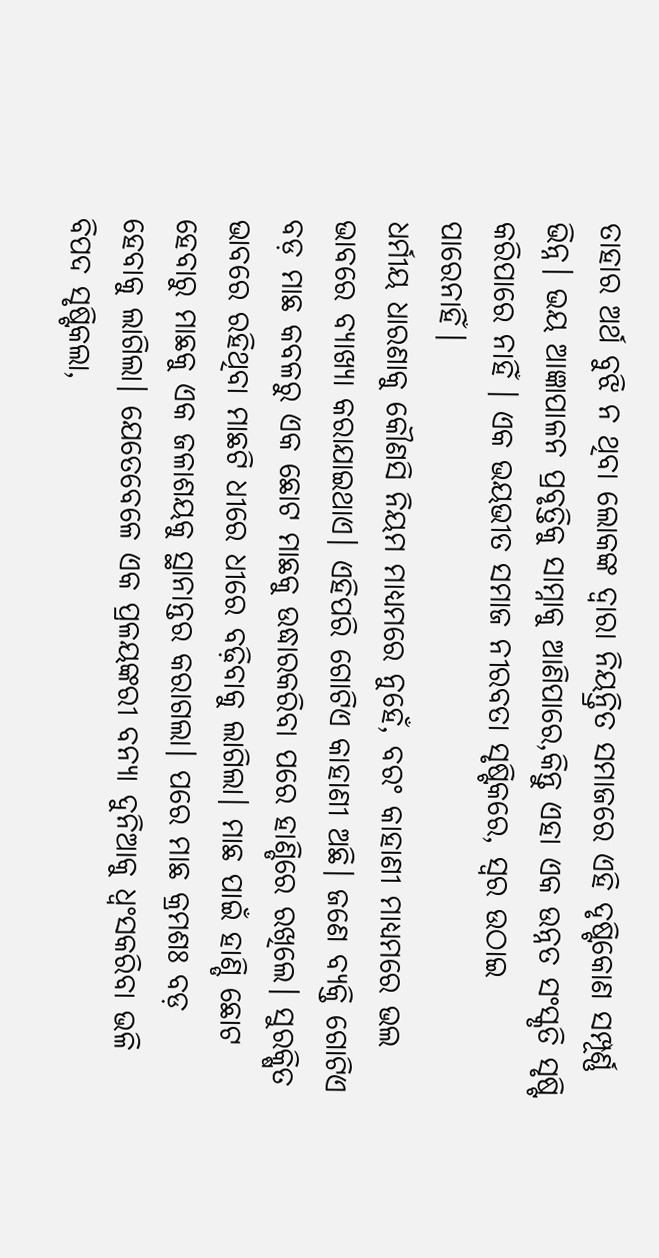ତାହାର ଅର୍ଥ ବୁଝି ନ ଥିବା ଲୋକଙ୍କ ଦ୍ୱାରା ନିୟନ୍ତ୍ରିତ ସମାଜରେ ଏହି ଦୃଷ୍ଟିକୋଣ ସମ୍ପୂର୍ଣ୍ଣ ଭିନ୍ନ। ଭୟ ଆଜ୍ଞାପାଳନ ପ୍ରବୃତ୍ତିକୁ ସାମ୍ନାକୁ ଆଣିପାରେ,କିନ୍ତୁ ଏହା ଏକ ଉନ୍ନତ ସଂସ୍କୃତି ସୃଷ୍ଟି କରିପାରେ ନାହିଁ । ଏକ ଭୟଭୀତ ସମାଜ ନୀରବତା ସୃଷ୍ଟିକରେ, ସ୍ୱର ଉଠାଇ ପାରେନାହିଁ।
ଧର୍ମୀୟ ଧାରଣାକୁ କୌଣସି ନିୟମ ମାଧ୍ୟମରେ ନୁହେଁ, ବରଂ କାହାଣୀ ମାଧ୍ୟମରେ ଭଲ ଭାବରେ ବ୍ୟାଖ୍ୟା କରାଯାଇଥାଏ। ଏହିପରି ଗୋଟିଏ କାହାଣୀ ଅଛି। ଜଣେ ବ୍ୟକ୍ତି ଗୋଟିଏ ବଡ଼ ମାଛ କବଳରୁ ଏକ ଛୋଟ ମାଛକୁ ଉଦ୍ଧାରକରିବା ପରେ ହାଣ୍ଡିରେ ରଖିଲେ। ସୁରକ୍ଷିତ ଭାବରେ ରହିଥିବା ମାଛଟି ଧୀରେ ଧୀରେ ବଢ଼ିବାକୁ ଲାଗିଲା। ମାଛ ପାଇଁ ହାଣ୍ଡି ଛୋଟ ହେବାରୁ ମାଛକୁ ଏକ ଜଳାଶୟକୁ ସ୍ଥାନାନ୍ତର କରାଗଲା। ପରେ ମାଛ କ୍ରମଶଃ ବଡ଼ ହେବାକୁ ଲାଗିଲା। ଯେତେବେଳେ ଏକ ପ୍ରଳୟଙ୍କରୀ ବନ୍ୟା ଦୁନିଆକୁ ଧ୍ୱଂସକରିବା ଭଳି ବିପଦ ସୃଷ୍ଟିକଲା,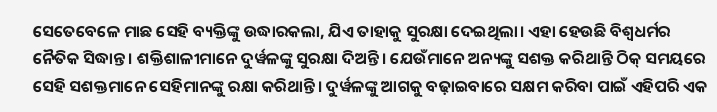ସେତେବେଳେ ମାଛ ସେହି ବ୍ୟକ୍ତିଙ୍କୁ ଉଦ୍ଧାରକଲା, ଯିଏ ତାହାକୁ ସୁରକ୍ଷା ଦେଇଥିଲା। ଏହା ହେଉଛି ବିଶ୍ୱଧର୍ମର ନୈତିକ ସିଦ୍ଧାନ୍ତ। ଶକ୍ତିଶାଳୀମାନେ ଦୁର୍ୱଳଙ୍କୁ ସୁରକ୍ଷା ଦିଅନ୍ତି। ଯେଉଁମାନେ ଅନ୍ୟଙ୍କୁ ସଶକ୍ତ କରିଥାନ୍ତି ଠିକ୍‌ ସମୟରେ ସେହି ସଶକ୍ତମାନେ ସେହିମାନଙ୍କୁ ରକ୍ଷା କରିଥାନ୍ତି। ଦୁର୍ୱଳଙ୍କୁ ଆଗକୁ ବଢ଼ାଇବାରେ ସକ୍ଷମ କରିବା ପାଇଁ ଏହିପରି ଏକ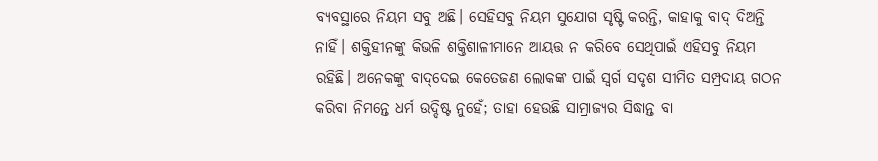ବ୍ୟବସ୍ଥାରେ ନିୟମ ସବୁ ଅଛି। ସେହିସବୁ ନିୟମ ସୁଯୋଗ ସୃଷ୍ଟି କରନ୍ତି, କାହାକୁ ବାଦ୍‌ ଦିଅନ୍ତି ନାହିଁ। ଶକ୍ତିହୀନଙ୍କୁ କିଭଳି ଶକ୍ତିଶାଳୀମାନେ ଆୟତ୍ତ ନ କରିବେ ସେଥିପାଇଁ ଏହିସବୁ ନିୟମ ରହିଛି। ଅନେକଙ୍କୁ ବାଦ୍‌ଦେଇ କେତେଜଣ ଲୋକଙ୍କ ପାଇଁ ସ୍ୱର୍ଗ ସଦୃଶ ସୀମିତ ସମ୍ପ୍ରଦାୟ ଗଠନ କରିବା ନିମନ୍ତେ ଧର୍ମ ଉଦ୍ଦିଷ୍ଟ ନୁହେଁ; ତାହା ହେଉଛି ସାମ୍ରାଜ୍ୟର ସିଦ୍ଧାନ୍ତ ବା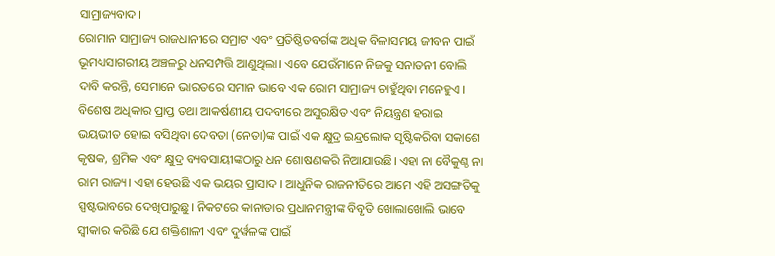ସାମ୍ରାଜ୍ୟବାଦ।
ରୋମାନ ସାମ୍ରାଜ୍ୟ ରାଜଧାନୀରେ ସମ୍ରାଟ ଏବଂ ପ୍ରତିଷ୍ଠିତବର୍ଗଙ୍କ ଅଧିକ ବିଳାସମୟ ଜୀବନ ପାଇଁ ଭୂମଧ୍ୟସାଗରୀୟ ଅଞ୍ଚଳରୁ ଧନସମ୍ପତ୍ତି ଆଣୁଥିଲା। ଏବେ ଯେଉଁମାନେ ନିଜକୁ ସନାତନୀ ବୋଲି ଦାବି କରନ୍ତି, ସେମାନେ ଭାରତରେ ସମାନ ଭାବେ ଏକ ରୋମ ସାମ୍ରାଜ୍ୟ ଚାହୁଁଥିବା ମନେହୁଏ । ବିଶେଷ ଅଧିକାର ପ୍ରାପ୍ତ ତଥା ଆକର୍ଷଣୀୟ ପଦବୀରେ ଅସୁରକ୍ଷିତ ଏବଂ ନିୟନ୍ତ୍ରଣ ହରାଇ ଭୟଭୀତ ହୋଇ ବସିଥିବା ଦେବତା (ନେତା)ଙ୍କ ପାଇଁ ଏକ କ୍ଷୁଦ୍ର ଇନ୍ଦ୍ରଲୋକ ସୃଷ୍ଟିକରିବା ସକାଶେ କୃଷକ, ଶ୍ରମିକ ଏବଂ କ୍ଷୁଦ୍ର ବ୍ୟବସାୟୀଙ୍କଠାରୁ ଧନ ଶୋଷଣକରି ନିଆଯାଉଛି। ଏହା ନା ବୈକୁଣ୍ଠ ନା ରାମ ରାଜ୍ୟ। ଏହା ହେଉଛି ଏକ ଭୟର ପ୍ରାସାଦ । ଆଧୁନିକ ରାଜନୀତିରେ ଆମେ ଏହି ଅସଙ୍ଗତିକୁ ସ୍ପଷ୍ଟଭାବରେ ଦେଖିପାରୁଛୁ। ନିକଟରେ କାନାଡାର ପ୍ରଧାନମନ୍ତ୍ରୀଙ୍କ ବିବୃତି ଖୋଲାଖୋଲି ଭାବେ ସ୍ୱୀକାର କରିଛି ଯେ ଶକ୍ତିଶାଳୀ ଏବଂ ଦୁର୍ୱଳଙ୍କ ପାଇଁ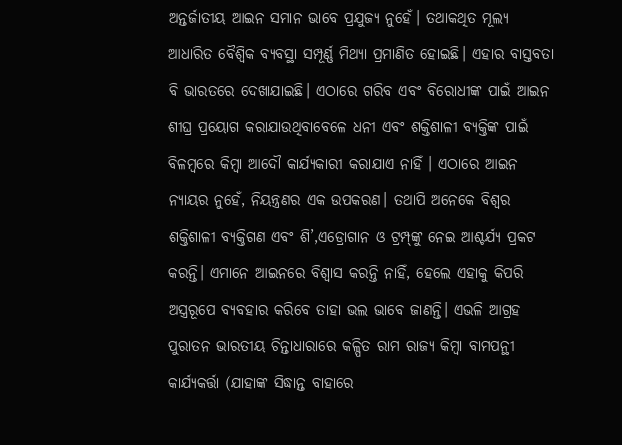ଅନ୍ତର୍ଜାତୀୟ ଆଇନ ସମାନ ଭାବେ ପ୍ରଯୁଜ୍ୟ ନୁହେଁ। ତଥାକଥିତ ମୂଲ୍ୟ ଆଧାରିତ ବୈଶ୍ୱିକ ବ୍ୟବସ୍ଥା ସମ୍ପୂର୍ଣ୍ଣ ମିଥ୍ୟା ପ୍ରମାଣିତ ହୋଇଛି। ଏହାର ବାସ୍ତବତା ବି ଭାରତରେ ଦେଖାଯାଇଛି। ଏଠାରେ ଗରିବ ଏବଂ ବିରୋଧୀଙ୍କ ପାଇଁ ଆଇନ ଶୀଘ୍ର ପ୍ରୟୋଗ କରାଯାଉଥିବାବେଳେ ଧନୀ ଏବଂ ଶକ୍ତିଶାଳୀ ବ୍ୟକ୍ତିଙ୍କ ପାଇଁ ବିଳମ୍ୱରେ କିମ୍ୱା ଆଦୌ କାର୍ଯ୍ୟକାରୀ କରାଯାଏ ନାହିଁ । ଏଠାରେ ଆଇନ ନ୍ୟାୟର ନୁହେଁ, ନିୟନ୍ତ୍ରଣର ଏକ ଉପକରଣ। ତଥାପି ଅନେକେ ବିଶ୍ୱର ଶକ୍ତିଶାଳୀ ବ୍ୟକ୍ତିଗଣ ଏବଂ ଶି’,ଏଡ୍ରୋଗାନ ଓ ଟ୍ରମ୍ପ୍‌ଙ୍କୁ ନେଇ ଆଶ୍ଚର୍ଯ୍ୟ ପ୍ରକଟ କରନ୍ତି। ଏମାନେ ଆଇନରେ ବିଶ୍ୱାସ କରନ୍ତି ନାହିଁ, ହେଲେ ଏହାକୁ କିପରି ଅସ୍ତ୍ରରୂପେ ବ୍ୟବହାର କରିବେ ତାହା ଭଲ ଭାବେ ଜାଣନ୍ତି। ଏଭଳି ଆଗ୍ରହ ପୁରାତନ ଭାରତୀୟ ଚିନ୍ତାଧାରାରେ କଳ୍ପିତ ରାମ ରାଜ୍ୟ କିମ୍ୱା ବାମପନ୍ଥୀ କାର୍ଯ୍ୟକର୍ତ୍ତା (ଯାହାଙ୍କ ସିଦ୍ଧାନ୍ତ ବାହାରେ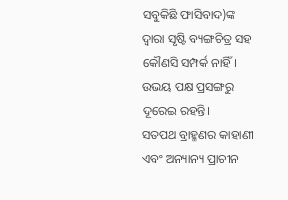ସବୁକିଛି ଫାସିବାଦ)ଙ୍କ ଦ୍ୱାରା ସୃଷ୍ଟି ବ୍ୟଙ୍ଗଚିତ୍ର ସହ କୌଣସି ସମ୍ପର୍କ ନାହିଁ। ଉଭୟ ପକ୍ଷ ପ୍ରସଙ୍ଗରୁ ଦୂରେଇ ରହନ୍ତି।
ସତପଥ ବ୍ରାହ୍ମଣର କାହାଣୀ ଏବଂ ଅନ୍ୟାନ୍ୟ ପ୍ରାଚୀନ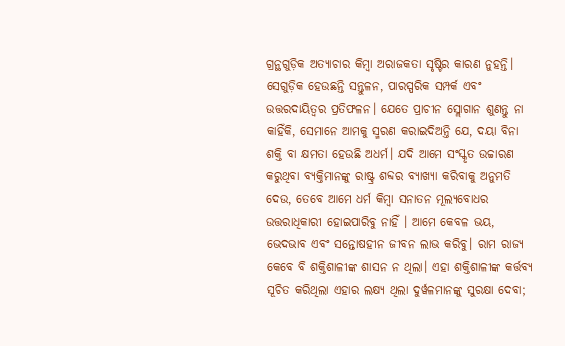ଗ୍ରନ୍ଥଗୁଡ଼ିକ ଅତ୍ୟାଚାର କିମ୍ୱା ଅରାଜକତା ସୃଷ୍ଟିର କାରଣ ନୁହନ୍ତି। ସେଗୁଡ଼ିକ ହେଉଛନ୍ତି ସନ୍ତୁଳନ, ପାରସ୍ପରିକ ସମ୍ପର୍କ ଏବଂ ଉତ୍ତରଦାୟିତ୍ୱର ପ୍ରତିଫଳନ। ଯେତେ ପ୍ରାଚୀନ ସ୍ଲୋଗାନ ଶୁଣନ୍ତୁ ନା କାହିଁକି, ସେମାନେ ଆମକୁ ସ୍ମରଣ କରାଇଦିଅନ୍ତି ଯେ, ଦୟା ବିନା ଶକ୍ତି ବା କ୍ଷମତା ହେଉଛି ଅଧର୍ମ। ଯଦି ଆମେ ସଂସ୍କୃତ ଉଚ୍ଚାରଣ କରୁଥିବା ବ୍ୟକ୍ତିମାନଙ୍କୁ ରାଷ୍ଟ୍ର ଶବ୍ଦର ବ୍ୟାଖ୍ୟା କରିବାକୁ ଅନୁମତି ଦେଉ, ତେବେ ଆମେ ଧର୍ମ କିମ୍ୱା ସନାତନ ମୂଲ୍ୟବୋଧର ଉତ୍ତରାଧିକାରୀ ହୋଇପାରିବୁ ନାହିଁ । ଆମେ କେବଳ ଭୟ, ଭେଦଭାବ ଏବଂ ସନ୍ତୋଷହୀନ ଜୀବନ ଲାଭ କରିବୁ। ରାମ ରାଜ୍ୟ କେବେ ବି ଶକ୍ତିଶାଳୀଙ୍କ ଶାସନ ନ ଥିଲା। ଏହା ଶକ୍ତିଶାଳୀଙ୍କ କର୍ତ୍ତବ୍ୟ ସୂଚିତ କରିଥିଲା ଏହାର ଲକ୍ଷ୍ୟ ଥିଲା ଦୁର୍ୱଳମାନଙ୍କୁ ସୁରକ୍ଷା ଦେବା;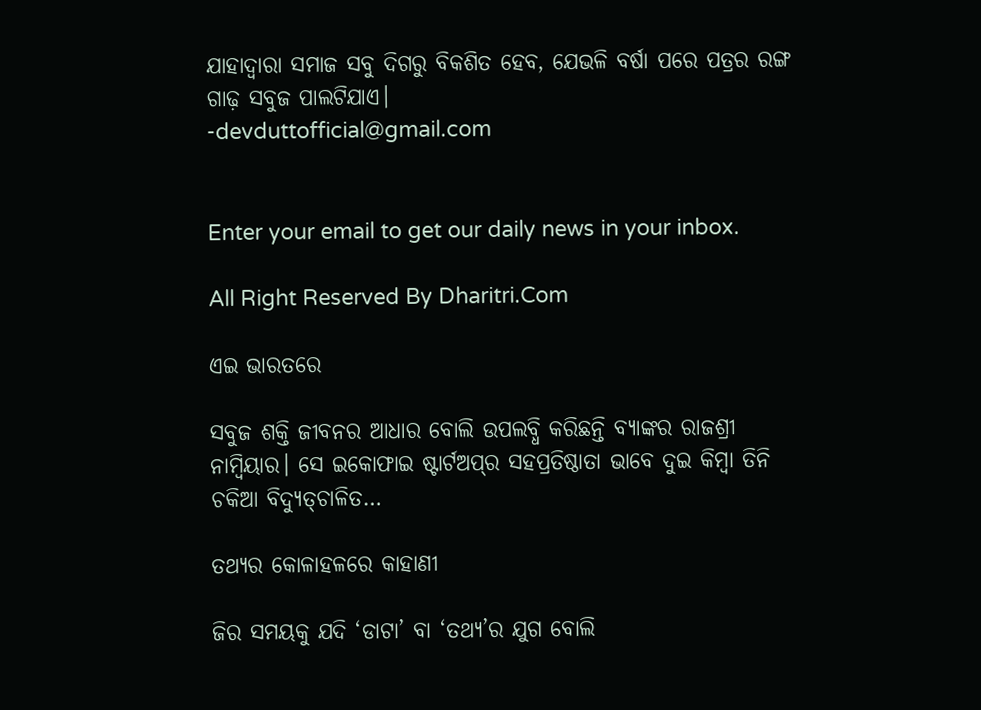ଯାହାଦ୍ୱାରା ସମାଜ ସବୁ ଦିଗରୁ ବିକଶିତ ହେବ, ଯେଭଳି ବର୍ଷା ପରେ ପତ୍ରର ରଙ୍ଗ ଗାଢ଼ ସବୁଜ ପାଲଟିଯାଏ।
-devduttofficial@gmail.com


Enter your email to get our daily news in your inbox.

All Right Reserved By Dharitri.Com

ଏଇ ଭାରତରେ

ସବୁଜ ଶକ୍ତି ଜୀବନର ଆଧାର ବୋଲି ଉପଲବ୍ଧି କରିଛନ୍ତି ବ୍ୟାଙ୍କର ରାଜଶ୍ରୀ ନାମ୍ବିୟାର। ସେ ଇକୋଫାଇ ଷ୍ଟାର୍ଟଅପ୍‌ର ସହପ୍ରତିଷ୍ଠାତା ଭାବେ ଦୁଇ କିମ୍ବା ତିନି ଚକିଆ ବିଦ୍ୟୁତ୍‌ଚାଳିତ…

ତଥ୍ୟର କୋଳାହଳରେ କାହାଣୀ

ଜିର ସମୟକୁ ଯଦି ‘ଡାଟା’ ବା ‘ତଥ୍ୟ’ର ଯୁଗ ବୋଲି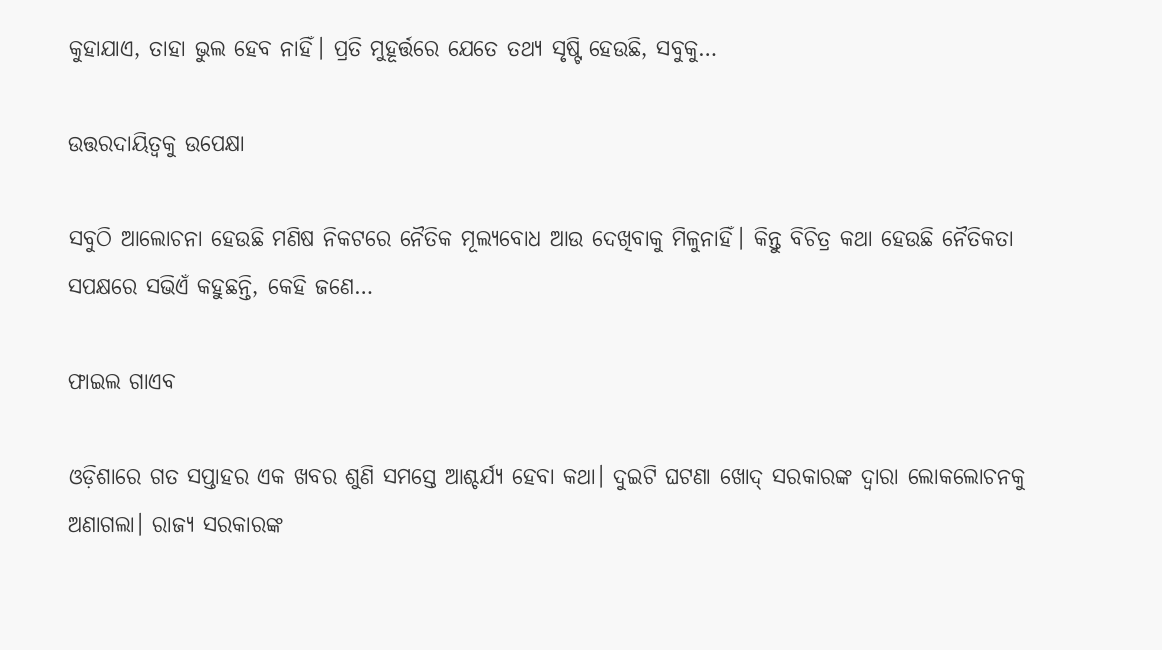କୁହାଯାଏ, ତାହା ଭୁଲ ହେବ ନାହିଁ। ପ୍ରତି ମୁହୂର୍ତ୍ତରେ ଯେତେ ତଥ୍ୟ ସୃଷ୍ଟି ହେଉଛି, ସବୁକୁ…

ଉତ୍ତରଦାୟିତ୍ୱକୁ ଉପେକ୍ଷା

ସବୁଠି ଆଲୋଚନା ହେଉଛି ମଣିଷ ନିକଟରେ ନୈତିକ ମୂଲ୍ୟବୋଧ ଆଉ ଦେଖିବାକୁ ମିଳୁନାହିଁ। କିନ୍ତୁ ବିଚିତ୍ର କଥା ହେଉଛି ନୈତିକତା ସପକ୍ଷରେ ସଭିଏଁ କହୁଛନ୍ତି, କେହି ଜଣେ…

ଫାଇଲ ଗାଏବ

ଓଡ଼ିଶାରେ ଗତ ସପ୍ତାହର ଏକ ଖବର ଶୁଣି ସମସ୍ତେ ଆଶ୍ଚର୍ଯ୍ୟ ହେବା କଥା। ଦୁଇଟି ଘଟଣା ଖୋଦ୍‌ ସରକାରଙ୍କ ଦ୍ୱାରା ଲୋକଲୋଚନକୁ ଅଣାଗଲା। ରାଜ୍ୟ ସରକାରଙ୍କ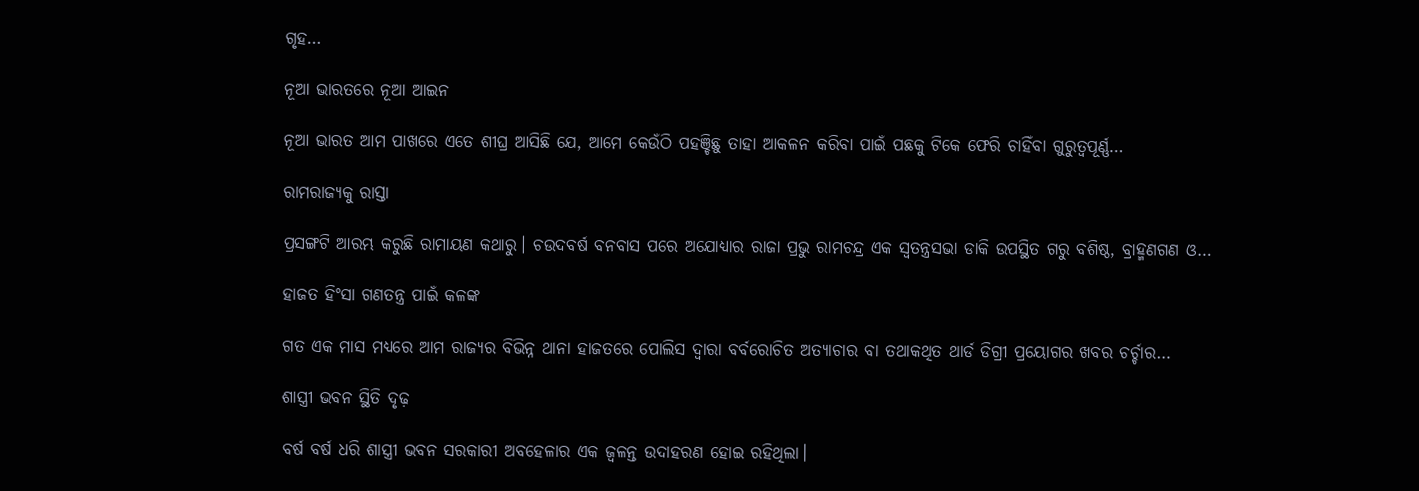ଗୃହ…

ନୂଆ ଭାରତରେ ନୂଆ ଆଇନ

ନୂଆ ଭାରତ ଆମ ପାଖରେ ଏତେ ଶୀଘ୍ର ଆସିଛି ଯେ, ଆମେ କେଉଁଠି ପହଞ୍ଚିଛୁ ତାହା ଆକଳନ କରିବା ପାଇଁ ପଛକୁ ଟିକେ ଫେରି ଚାହିଁବା ଗୁରୁତ୍ୱପୂର୍ଣ୍ଣ…

ରାମରାଜ୍ୟକୁ ରାସ୍ତା

ପ୍ରସଙ୍ଗଟି ଆରମ୍ଭ କରୁଛି ରାମାୟଣ କଥାରୁ। ଚଉଦବର୍ଷ ବନବାସ ପରେ ଅଯୋଧ୍ୟାର ରାଜା ପ୍ରଭୁ ରାମଚନ୍ଦ୍ର ଏକ ସ୍ବତନ୍ତ୍ରସଭା ଡାକି ଉପସ୍ଥିତ ଗରୁ ବଶିଷ୍ଠ, ବ୍ରାହ୍ମଣଗଣ ଓ…

ହାଜତ ହିଂସା ଗଣତନ୍ତ୍ର ପାଇଁ କଳଙ୍କ

ଗତ ଏକ ମାସ ମଧ୍ୟରେ ଆମ ରାଜ୍ୟର ବିଭିନ୍ନ ଥାନା ହାଜତରେ ପୋଲିସ ଦ୍ୱାରା ବର୍ବରୋଚିତ ଅତ୍ୟାଚାର ବା ତଥାକଥିତ ଥାର୍ଡ ଡିଗ୍ରୀ ପ୍ରୟୋଗର ଖବର ଚର୍ଚ୍ଚାର…

ଶାସ୍ତ୍ରୀ ଭବନ ସ୍ଥିତି ଦୃଢ଼

ବର୍ଷ ବର୍ଷ ଧରି ଶାସ୍ତ୍ରୀ ଭବନ ସରକାରୀ ଅବହେଳାର ଏକ ଜ୍ୱଳନ୍ତ ଉଦାହରଣ ହୋଇ ରହିଥିଲା।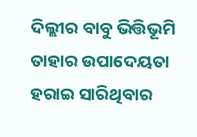ଦିଲ୍ଲୀର ବାବୁ ଭିତ୍ତିଭୂମି ତାହାର ଉପାଦେୟତା ହରାଇ ସାରିଥିବାର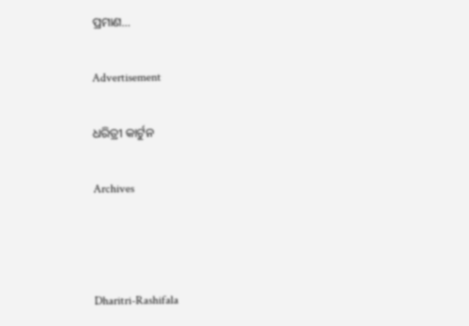ପ୍ରମାଣ…

Advertisement

ଧରିତ୍ରୀ କାର୍ଟୁନ

Archives



Dharitri-Rashifala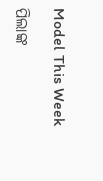Model This Week

ପିଲାଙ୍କ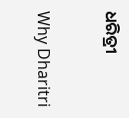ଧରିତ୍ରୀ

Why Dharitri